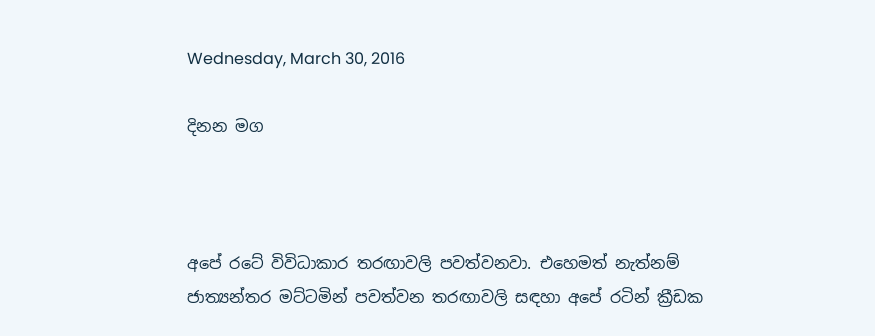Wednesday, March 30, 2016

දිනන මග



අපේ රටේ විවිධාකාර තරඟාවලි පවත්වනවා. එහෙමත් නැත්නම් ජාත්‍යන්තර මට්ටමින් පවත්වන තරඟාවලි සඳහා අපේ රටින් ක්‍රීඩක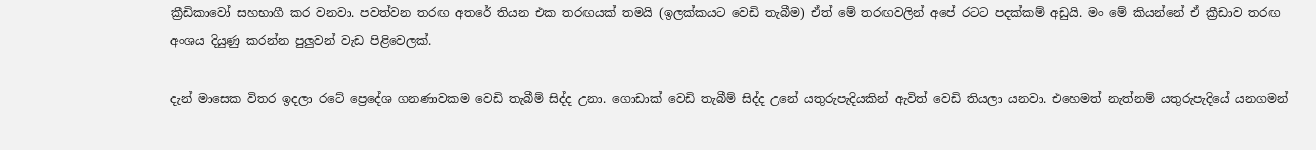ක්‍රීඩිකාවෝ සහභාගී කර වනවා. පවත්වන තරඟ අතරේ තියන එක තරඟයක් තමයි (ඉලක්කයට වෙඩි තැබීම) ඒත් මේ තරඟවලින් අපේ රටට පදක්කම් අඩුයි. මං මේ කියන්නේ ඒ ක්‍රීඩාව තරඟ අංශය දියුණු කරන්න පුලුවන් වැඩ පිළිවෙලක්.

දැන් මාසෙක විතර ඉදලා රටේ ප්‍රෙදේශ ගනණාවකම වෙඩි තැබීම් සිද්ද උනා. ගොඩාක් වෙඩි තැබීම් සිද්ද උනේ යතුරුපැදියකින් ඇවිත් වෙඩි තියලා යනවා. එහෙමත් නැත්නම් යතුරුපැදියේ යනගමන්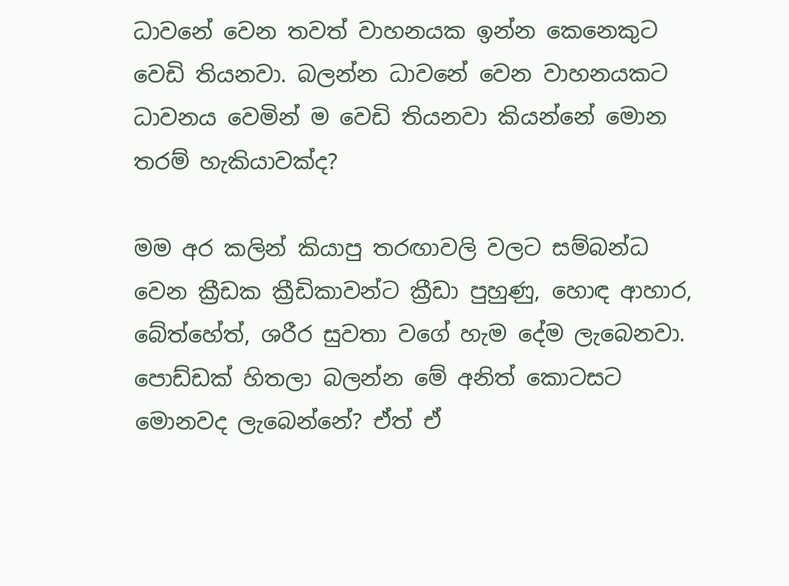ධාවනේ වෙන තවත් වාහනයක ඉන්න කෙනෙකුට වෙඩි තියනවා. බලන්න ධාවනේ වෙන වාහනයකට ධාවනය වෙමින් ම වෙඩි තියනවා කියන්නේ මොන තරම් හැකියාවක්ද?

මම අර කලින් කියාපු තරඟාවලි වලට සම්බන්ධ වෙන ක්‍රීඩක ක්‍රීඩිකාවන්ට ක්‍රීඩා පුහුණු, හොඳ ආහාර, බේත්හේත්, ශරීර සුවතා වගේ හැම දේම ලැබෙනවා. පොඩ්ඩක් හිතලා බලන්න මේ අනිත් කොටසට මොනවද ලැබෙන්නේ? ඒත් ඒ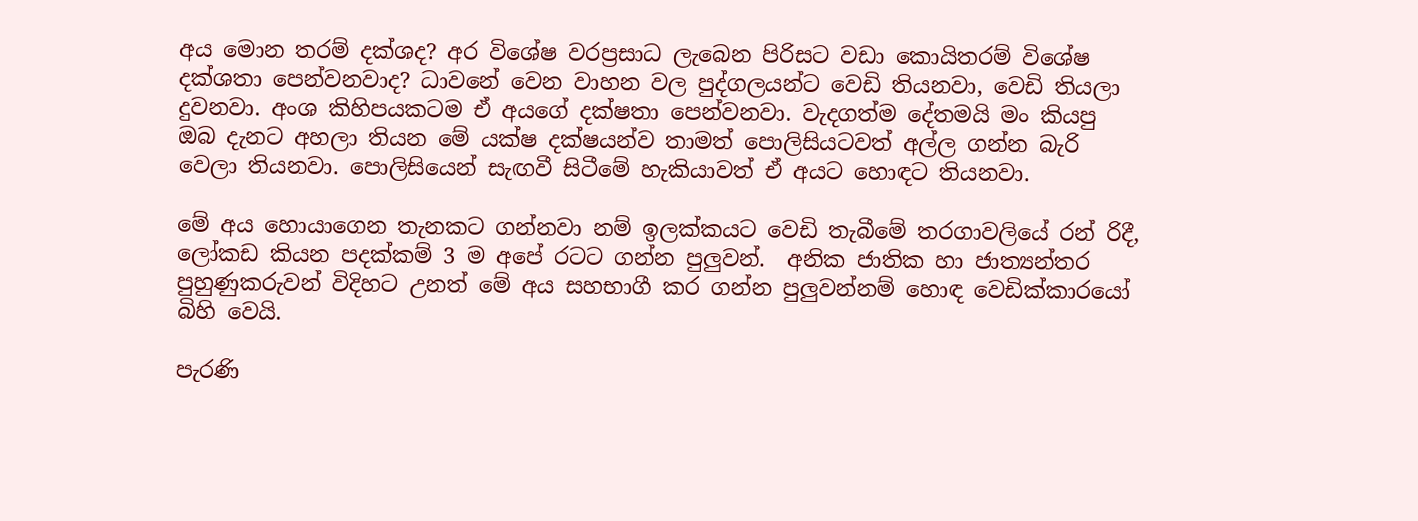අය මොන තරම් දක්ශද? අර විශේෂ වරප්‍රසාධ ලැබෙන පිරිසට වඩා කොයිතරම් විශේෂ දක්ශතා පෙන්වනවාද? ධාවනේ වෙන වාහන වල පුද්ගලයන්ට වෙඩි තියනවා, වෙඩි තියලා දුවනවා. අංශ කිහිපයකටම ඒ අයගේ දක්ෂතා පෙන්වනවා. වැදගත්ම දේතමයි මං කියපු ඔබ දැනට අහලා තියන මේ යක්ෂ දක්ෂයන්ව තාමත් පොලිසියටවත් අල්ල ගන්න බැරි වෙලා තියනවා. පොලිසියෙන් සැඟවී සිටීමේ හැකියාවත් ඒ අයට හොඳට තියනවා.

මේ අය හොයාගෙන තැනකට ගන්නවා නම් ඉලක්කයට වෙඩි තැබීමේ තරගාවලියේ රන් රිදී, ලෝකඩ කියන පදක්කම් 3 ම අපේ රටට ගන්න පුලුවන්.  අනික ජාතික හා ජාත්‍යන්තර පුහුණුකරුවන් විදිහට උනත් මේ අය සහභාගී කර ගන්න පුලුවන්නම් හොඳ වෙඩික්කාරයෝ බිහි වෙයි.

පැරණි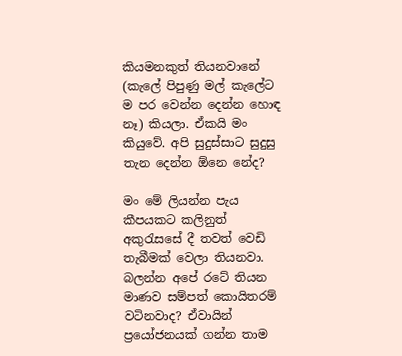කියමනකුත් තියනවානේ (කැලේ පිපුණු මල් කැලේට ම පර වෙන්න දෙන්න හොඳ නෑ) කියලා. ඒකයි මං කියුවේ. අපි සුදුස්සාට සුදුසු තැන දෙන්න ඕනෙ නේද?

මං මේ ලියන්න පැය කීපයකට කලිනුත් අකුරැසසේ දී තවත් වෙඩි තැබීමක් වෙලා තියනවා. බලන්න අපේ රටේ තියන මාණව සම්පත් කොයිතරම් වටිනවාද? ඒවායින් ප්‍රයෝජනයක් ගන්න තාම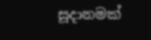සූදානමක්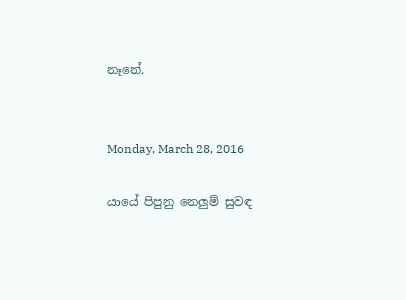නෑනේ.


Monday, March 28, 2016

යායේ පිපුනු නෙලුම් සුවඳ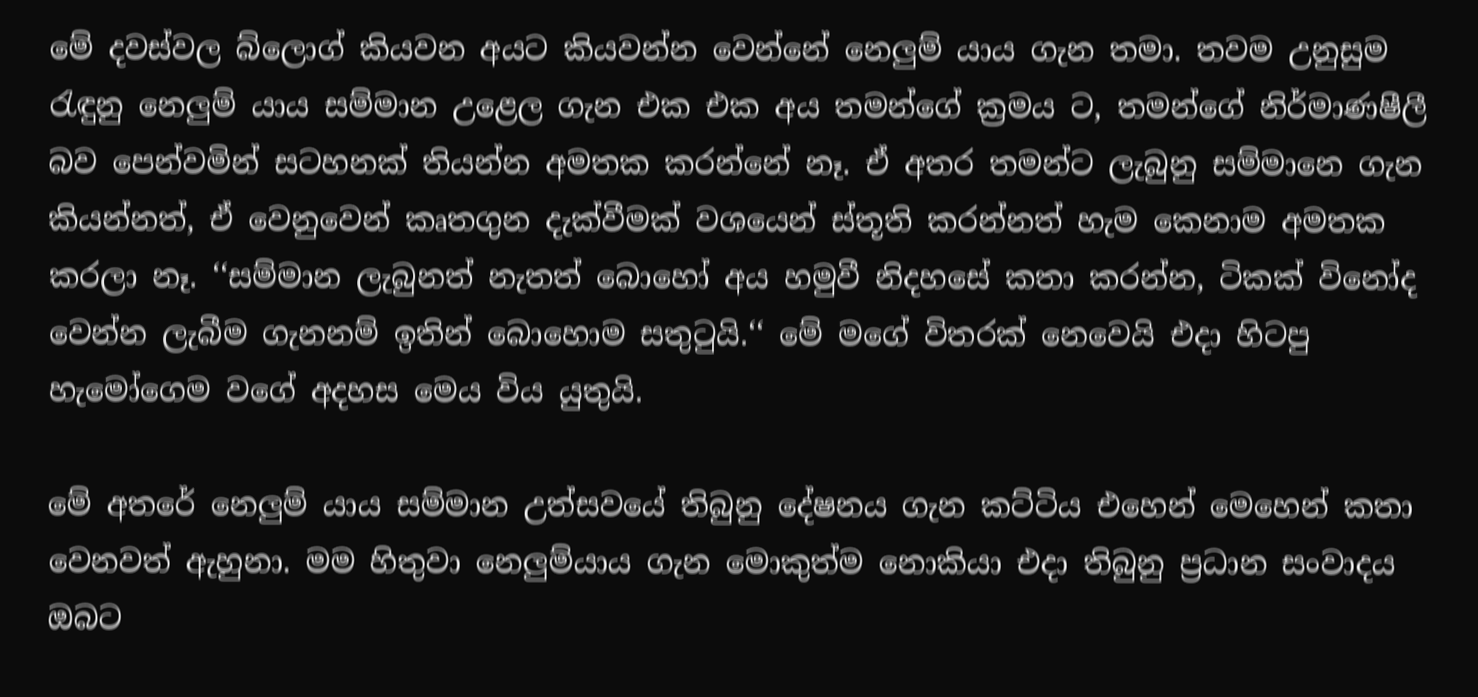මේ දවස්වල බ්ලොග් කියවන අයට කියවන්න වෙන්නේ නෙලුම් යාය ගැන තමා. තවම උනුසුම රැඳුනු නෙලුම් යාය සම්මාන උළෙල ගැන එක එක අය තමන්ගේ ක්‍රමය ට, තමන්ගේ නිර්මාණෂීලී බව පෙන්වමින් සටහනක් තියන්න අමතක කරන්නේ නෑ. ඒ අතර තමන්ට ලැබුනු සම්මානෙ ගැන කියන්නත්, ඒ වෙනුවෙන් කෘතගුන දැක්වීමක් වශයෙන් ස්තූති කරන්නත් හැම කෙනාම අමතක කරලා නෑ. ‘‘සම්මාන ලැබුනත් නැතත් බොහෝ අය හමුවී නිදහසේ කතා කරන්න, ටිකක් විනෝද වෙන්න ලැබීම ගැනනම් ඉතින් බොහොම සතුටුයි.‘‘ මේ මගේ විතරක් නෙවෙයි එදා හිටපු හැමෝගෙම වගේ අදහස මෙය විය යුතුයි.

මේ අතරේ නෙලුම් යාය සම්මාන උත්සවයේ තිබුනු දේෂනය ගැන කට්ටිය එහෙන් මෙහෙන් කතා වෙනවත් ඇහුනා. මම හිතුවා නෙලුම්යාය ගැන මොකුත්ම නොකියා එදා තිබුනු ප්‍රධාන සංවාදය ඔබට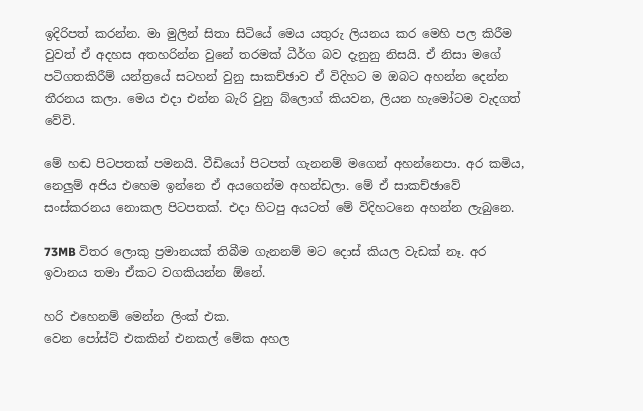ඉදිරිපත් කරන්න. මා මුලින් සිතා සිටියේ මෙය යතුරු ලියනය කර මෙහි පල කිරීම වුවත් ඒ අදහස අතහරින්න වුනේ තරමක් ධීර්ග බව දැනුනු නිසයි. ඒ නිසා මගේ පටිගතකිරීම් යන්ත්‍රයේ සටහන් වුනු සාකච්ඡාව ඒ විදිහට ම ඔබට අහන්න දෙන්න තීරනය කලා. මෙය එදා එන්න බැරි වුනු බ්ලොග් කියවන, ලියන හැමෝටම වැදගත් වේවි.

මේ හඬ පිටපතක් පමනයි. වීඩියෝ පිටපත් ගැනනම් මගෙන් අහන්නෙපා. අර කමිය, නෙලුම් අජිය එහෙම ඉන්නෙ ඒ අයගෙන්ම අහන්ඩලා. මේ ඒ සාකච්ඡාවේ සංස්කරනය නොකල පිටපතක්. එදා හිටපු අයටත් මේ විදිහටනෙ අහන්න ලැබුනෙ.

73MB විතර ලොකු ප්‍රමානයක් තිබීම ගැනනම් මට දොස් කියල වැඩක් නෑ. අර ඉවානය තමා ඒකට වගකියන්න ඕනේ.

හරි එහෙනම් මෙන්න ලිංක් එක.
වෙන පෝස්ට් එකකින් එනකල් මේක අහල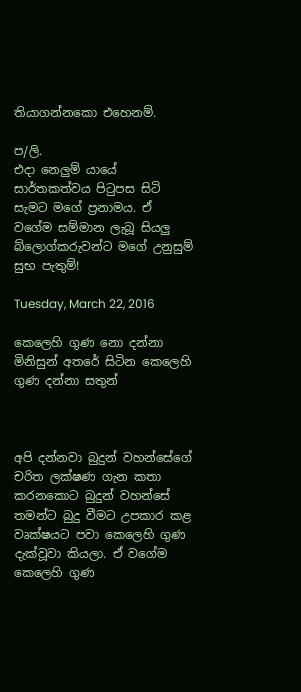තියාගන්නකො එහෙනම්.

ප/ලි.
එදා නෙලුම් යායේ සාර්තකත්වය පිටුපස සිටි සැමට මගේ ප්‍රනාමය. ඒ වගේම සම්මාන ලැබූ සියලු බ්ලොග්කරුවන්ට මගේ උනුසුම් සුභ පැතුම්!

Tuesday, March 22, 2016

කෙලෙහි ගුණ නො දන්නා මිනිසුන් අතරේ සිටින කෙලෙහි ගුණ දන්නා සතුන්



අපි දන්නවා බුදුන් වහන්සේගේ චරිත ලක්ෂණ ගැන කතා කරනකොට බුදුන් වහන්සේ තමන්ට බුදු වීමට උපකාර කළ වෘක්ෂයට පවා කෙලෙහි ගුණ දැක්වූවා කියලා. ඒ වගේම කෙලෙහි ගුණ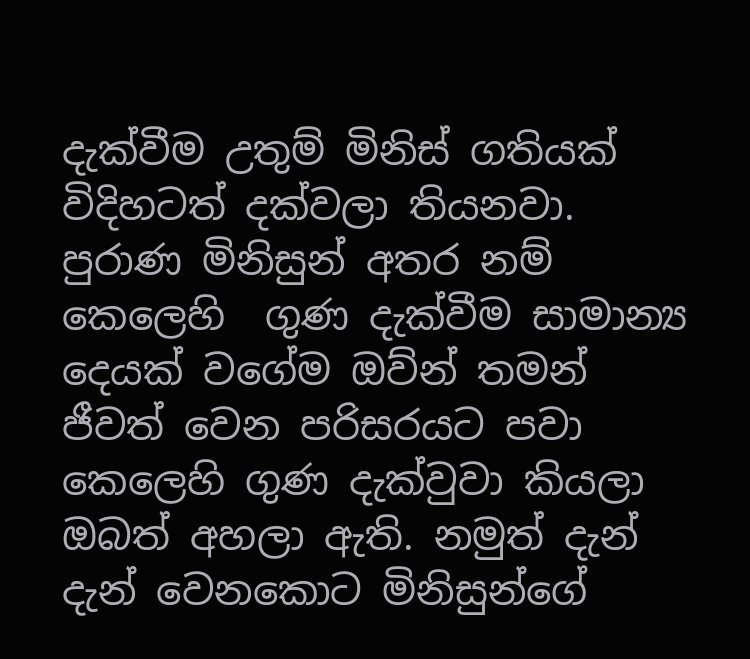දැක්වීම උතුම් මිනිස් ගතියක් විදිහටත් දක්වලා තියනවා. පුරාණ මිනිසුන් අතර නම් කෙලෙහි  ගුණ දැක්වීම සාමාන්‍ය දෙයක් වගේම ඔව්න් තමන් ජීවත් වෙන පරිසරයට පවා කෙලෙහි ගුණ දැක්වුවා කියලා ඔබත් අහලා ඇති. නමුත් දැන් දැන් වෙනකොට මිනිසුන්ගේ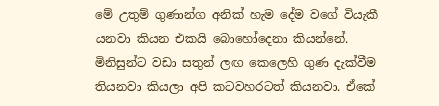මේ උතුම් ගුණාන්ග අනික් හැම දේම වගේ වියැකී යනවා කියන එකයි බොහෝදෙනා කියන්නේ. මිනිසුන්ට වඩා සතුන් ලඟ කෙලෙහි ගුණ දැක්වීම තියනවා කියලා අපි කටවහරටත් කියනවා. ඒකේ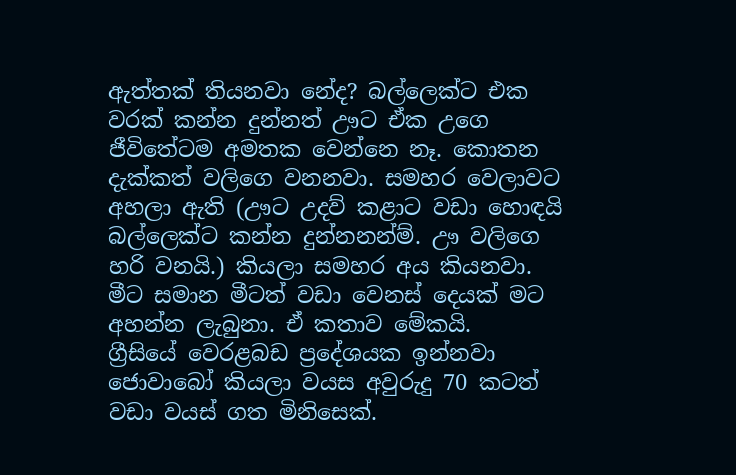ඇත්තක් තියනවා නේද? බල්ලෙක්ට එක වරක් කන්න දුන්නත් ඌට ඒක උගෙ ජීවිතේටම අමතක වෙන්නෙ නෑ. කොතන දැක්කත් වලිගෙ වනනවා. සමහර වෙලාවට අහලා ඇති (ඌට උදව් කළාට වඩා හොඳයි බල්ලෙක්ට කන්න දුන්නනන්ම්. ඌ වලිගෙ හරි වනයි.) කියලා සමහර අය කියනවා.
මීට සමාන මීටත් වඩා වෙනස් දෙයක් මට අහන්න ලැබුනා. ඒ කතාව මේකයි.
ග්‍රීසියේ වෙරළබඩ ප්‍රදේශයක ඉන්නවා ජොවාබෝ කියලා වයස අවුරුදු 70 කටත් වඩා වයස් ගත මිනිසෙක්.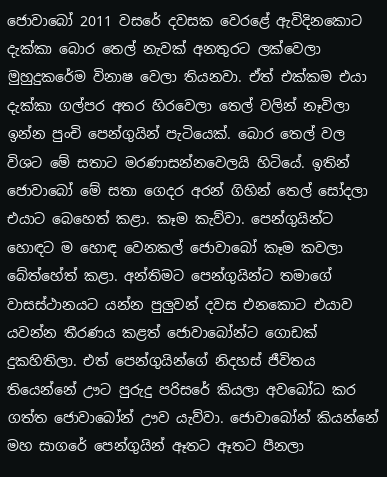ජොවාබෝ 2011 වසරේ දවසක වෙරළේ ඇවිදිනකොට දැක්කා බොර තෙල් නැවක් අනතුරට ලක්වෙලා මුහුදුකරේම විනාෂ වෙලා තියනවා. ඒත් එක්කම එයා දැක්කා ගල්පර අතර හිරවෙලා තෙල් වලින් නෑවිලා ඉන්න පුංචි පෙන්ගුයින් පැටියෙක්. බොර තෙල් වල විශට මේ සතාට මරණාසන්නවෙලයි හිටියේ. ඉතින් ජොවාබෝ මේ සතා ගෙදර අරන් ගිහින් තෙල් සෝදලා එයාට බෙහෙත් කළා. කෑම කැව්වා. පෙන්ගුයින්ට හොඳට ම හොඳ වෙනකල් ජොවාබෝ කෑම කවලා බේත්හේත් කළා. අන්තිමට පෙන්ගුයින්ට තමාගේ වාසස්ථානයට යන්න පුලුවන් දවස එනකොට එයාව යවන්න තීරණය කළත් ජොවාබෝන්ට ගොඩක් දුකහිතිලා. එත් පෙන්ගුයින්ගේ නිදහස් ජීවිතය තියෙන්නේ ඌට පුරුදු පරිසරේ කියලා අවබෝධ කර ගත්ත ජොවාබෝන් ඌව යැව්වා. ජොවාබෝන් කියන්නේ මහ සාගරේ පෙන්ගුයින් ඈතට ඈතට පීනලා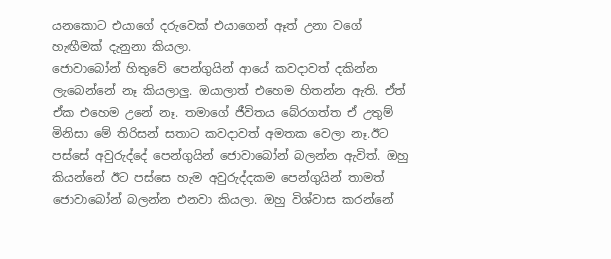යනකොට එයාගේ දරුවෙක් එයාගෙන් ඈත් උනා වගේ හැඟීමක් දැනුනා කියලා.
ජොවාබෝන් හිතුවේ පෙන්ගුයින් ආයේ කවදාවත් දකින්න ලැබෙන්නේ නෑ කියලාලු. ඔයාලාත් එහෙම හිතන්න ඇති. ඒත් ඒක එහෙම උනේ නෑ. තමාගේ ජීවිතය බේරගත්ත ඒ උතුම් මිනිසා මේ තිරිසන් සතාට කවදාවත් අමතක වෙලා නෑ.ඊට පස්සේ අවුරුද්දේ පෙන්ගුයින් ජොවාබෝන් බලන්න ඇවිත්. ඔහු කියන්නේ ඊට පස්සෙ හැම අවුරුද්දකම පෙන්ගුයින් තාමත් ජොවාබෝන් බලන්න එනවා කියලා. ඔහු විශ්වාස කරන්නේ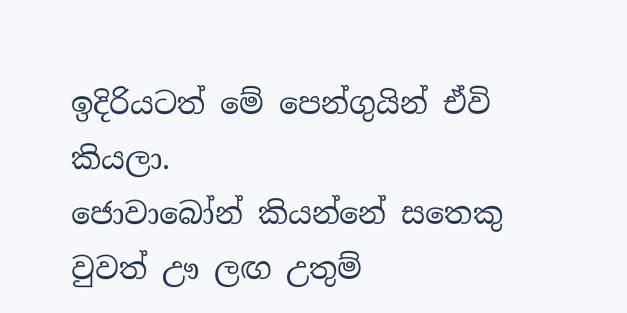ඉදිරියටත් මේ පෙන්ගුයින් ඒවි කියලා.
ජොවාබෝන් කියන්නේ සතෙකු වුවත් ඌ ලඟ උතුම්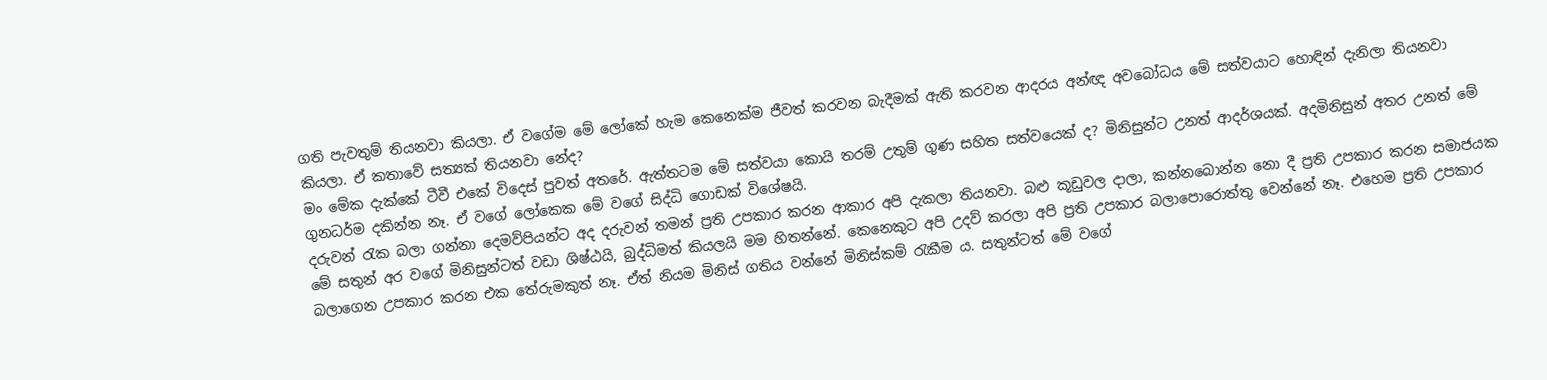ගති පැවතුම් තියනවා කියලා. ඒ වගේම මේ ලෝකේ හැම කෙනෙක්ම ජීවත් කරවන බැදීමක් ඇති කරවන ආදරය අන්ඥ අවබෝධය මේ සත්වයාට හොඳින් දැනිලා තියනවා කියලා. ඒ කතාවේ සත්‍යක් තියනවා නේද?
මං මේක දැක්කේ ටීවී එකේ විදෙස් පුවත් අතරේ. ඇත්තටම මේ සත්වයා කොයි තරම් උතුම් ගුණ සහිත සත්වයෙක් ද? මිනිසුන්ට උනත් ආදර්ශයක්. අදමිනිසුන් අතර උනත් මේ ගුනධර්ම දකින්න නෑ. ඒ වගේ ලෝකෙක මේ වගේ සිද්ධි ගොඩක් විශේෂයි.
දරුවන් රැක බලා ගන්නා දෙමව්පියන්ට අද දරුවන් තමන් ප්‍රති උපකාර කරන ආකාර අපි දැකලා තියනවා. බළු කූඩුවල දාලා, කන්නබොන්න නො දී ප්‍රති උපකාර කරන සමාජයක මේ සතුන් අර වගේ මිනිසුන්ටත් වඩා ශිෂ්ඨයි, බුද්ධිමත් කියලයි මම හිතන්නේ. කෙනෙකුට අපි උදව් කරලා අපි ප්‍රති උපකාර බලාපොරොත්තු වෙන්නේ නෑ. එහෙම ප්‍රති උපකාර බලාගෙන උපකාර කරන එක තේරුමකුත් නෑ. ඒත් නියම මිනිස් ගතිය වන්නේ මිනිස්කම් රැකීම ය. සතුන්ටත් මේ වගේ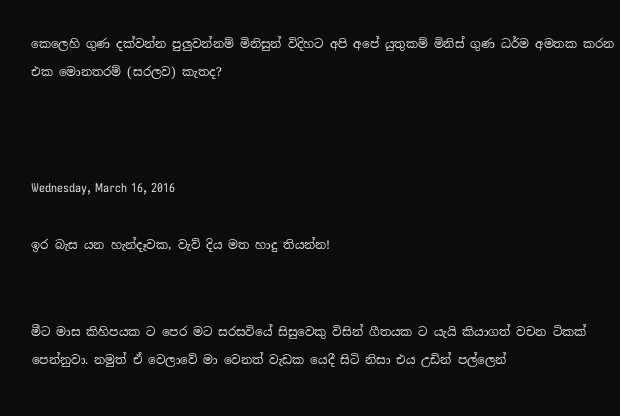කෙලෙහි ගුණ දක්වන්න පුලුවන්නම් මිනිසුන් විදිහට අපි අපේ යුතුකම් මිනිස් ගුණ ධර්ම අමතක කරන එක මොනතරම් (සරලව) කැතද?



Wednesday, March 16, 2016

ඉර බැස යන හැන්දෑවක, වැව් දිය මත හාදු තියන්න!


මීට මාස කිහිපයක ට පෙර මට සරසවියේ සිසුවෙකු විසින් ගීතයක ට යැයි කියාගත් වචන ටිකක් පෙන්නුවා. නමුත් ඒ වෙලාවේ මා වෙනත් වැඩක යෙදී සිටි නිසා එය උඩින් පල්ලෙන්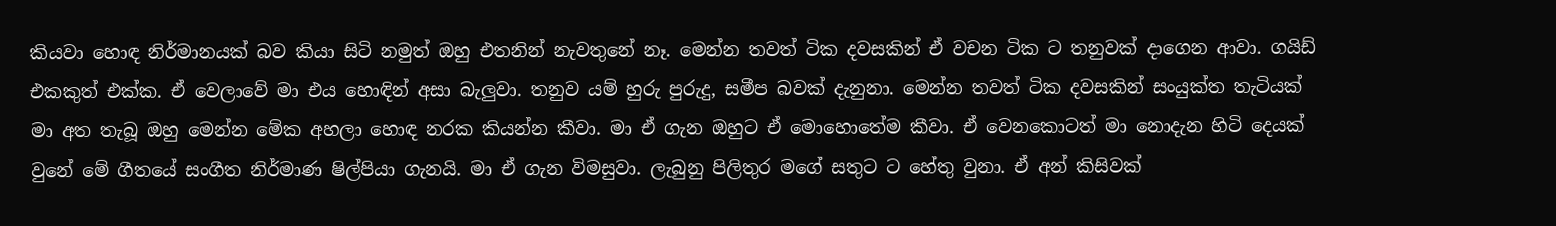කියවා හොඳ නිර්මානයක් බව කියා සිටි නමුත් ඔහු එතනින් නැවතුනේ නෑ. මෙන්න තවත් ටික දවසකින් ඒ වචන ටික ට තනුවක් දාගෙන ආවා. ගයිඩ් එකකුත් එක්ක. ඒ වෙලාවේ මා එය හොඳින් අසා බැලුවා. තනුව යම් හුරු පුරුදු, සමීප බවක් දැනුනා. මෙන්න තවත් ටික දවසකින් සංයුක්ත තැටියක් මා අත තැබූ ඔහු මෙන්න මේක අහලා හොඳ නරක කියන්න කීවා. මා ඒ ගැන ඔහුට ඒ මොහොතේම කීවා. ඒ වෙනකොටත් මා නොදැන හිටි දෙයක් වුනේ මේ ගීතයේ සංගීත නිර්මාණ ෂිල්පියා ගැනයි. මා ඒ ගැන විමසුවා. ලැබුනු පිලිතුර මගේ සතුට ට හේතු වුනා. ඒ අන් කිසිවක්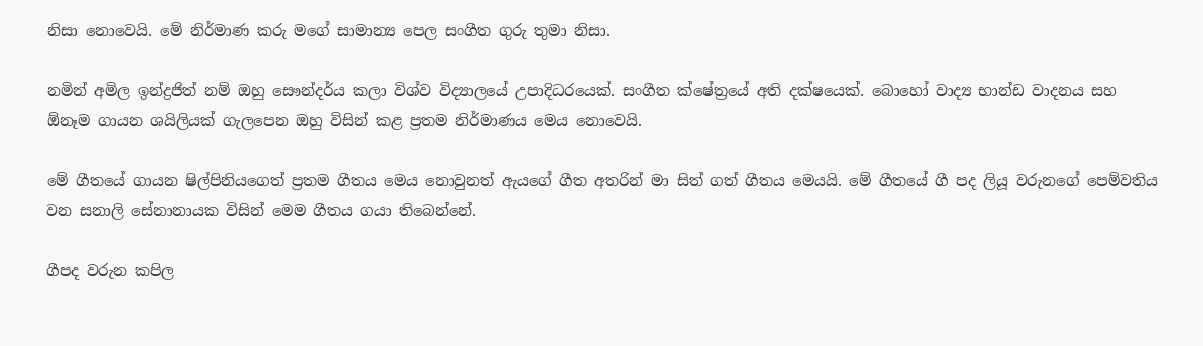නිසා නොවෙයි. මේ නිර්මාණ කරු මගේ සාමාන්‍ය පෙල සංගීත ගුරු තුමා නිසා.

නමින් අමිල ඉන්ද්‍රජිත් නම් ඔහු සෞන්දර්ය කලා විශ්ව විද්‍යාලයේ උපාදිධරයෙක්. සංගීත ක්ෂේත්‍රයේ අති දක්ෂයෙක්. බොහෝ වාද්‍ය භාන්ඩ වාදනය සහ ඕනෑම ගායන ශයිලියක් ගැලපෙන ඔහු විසින් කළ ප්‍රතම නිර්මාණය මෙය නොවෙයි.

මේ ගීතයේ ගායන ෂිල්පිනියගෙත් ප්‍රතම ගීතය මෙය නොවුනත් ඇයගේ ගීත අතරින් මා සිත් ගත් ගීතය මෙයයි. මේ ගීතයේ ගී පද ලියූ වරුනගේ පෙම්වතිය වන සනාලි සේනානායක විසින් මෙම ගීතය ගයා තිබෙන්නේ.

ගීපද වරුන කපිල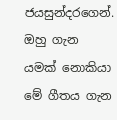ජයසුන්දරගෙන්. ඔහු ගැන යමක් නොකියා මේ ගීතය ගැන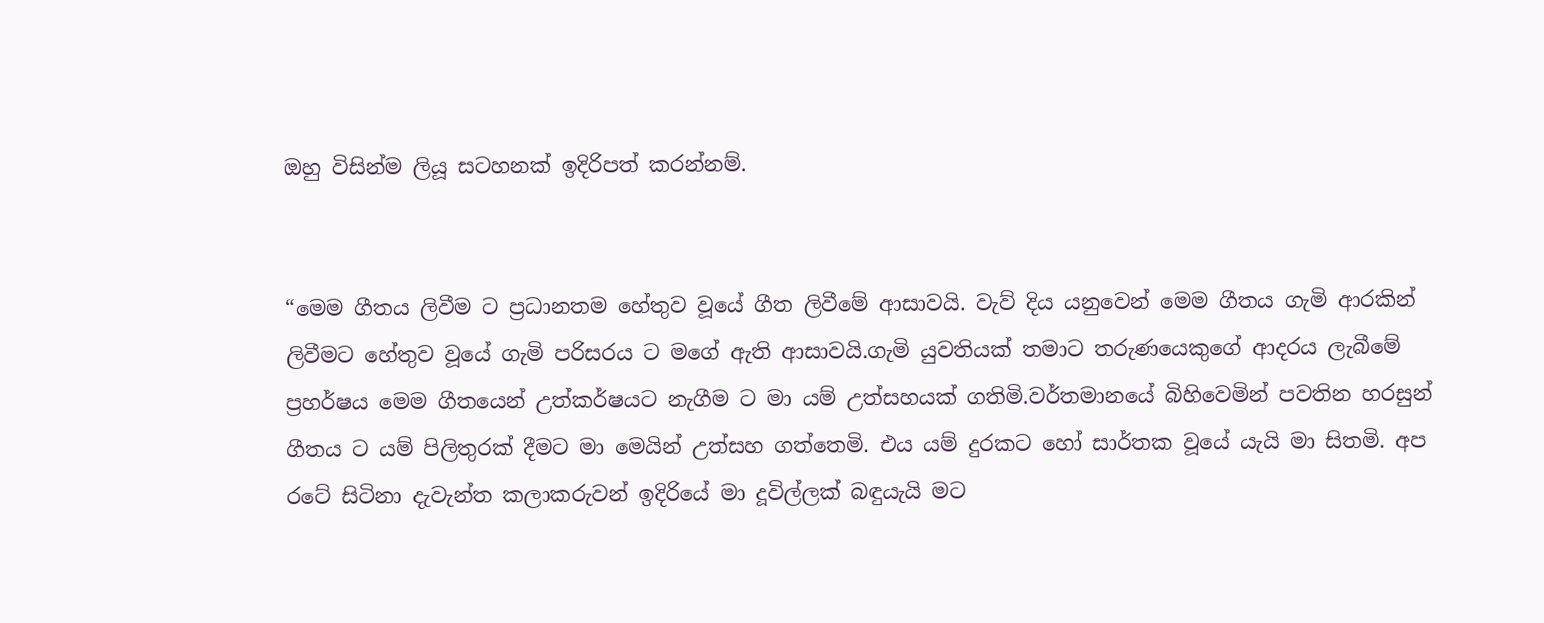ඔහු විසින්ම ලියූ සටහනක් ඉදිරිපත් කරන්නම්.


“මෙම ගීතය ලිවීම ට ප්‍රධානතම හේතුව වූයේ ගීත ලිවීමේ ආසාවයි. වැව් දිය යනුවෙන් මෙම ගීතය ගැමි ආරකින් ලිවීමට හේතුව වූයේ ගැමි පරිසරය ට මගේ ඇති ආසාවයි.ගැමි යුවතියක් තමාට තරුණයෙකුගේ ආදරය ලැබීමේ ප්‍රහර්ෂය මෙම ගීතයෙන් උත්කර්ෂයට නැගීම ට මා යම් උත්සහයක් ගතිමි.වර්තමානයේ බිහිවෙමින් පවතින හරසුන් ගීතය ට යම් පිලිතුරක් දීමට මා මෙයින් උත්සහ ගත්තෙමි. එය යම් දුරකට හෝ සාර්තක වූයේ යැයි මා සිතමි. අප රටේ සිටිනා දැවැන්ත කලාකරුවන් ඉදිරියේ මා දූවිල්ලක් බඳුයැයි මට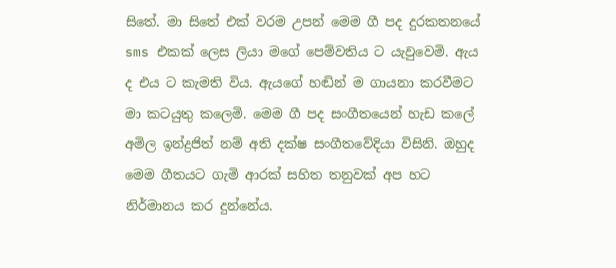සිතේ. මා සිතේ එක් වරම උපන් මෙම ගී පද දුරකතනයේ sms එකක් ලෙස ලියා මගේ පෙම්වතිය ට යැවුවෙමි. ඇය ද එය ට කැමති විය. ඇයගේ හඬින් ම ගායනා කරවීමට මා කටයුතු කලෙමි. මෙම ගී පද සංගීතයෙන් හැඩ කලේ අමිල ඉන්ද්‍රජිත් නම් අති දක්ෂ සංගීතවේදියා විසිනි. ඔහුද මෙම ගීතයට ගැමි ආරක් සහිත තනුවක් අප හට නිර්මානය කර දුන්නේය.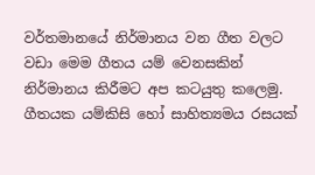වර්තමානයේ නිර්මානය වන ගීත වලට වඩා මෙම ගීතය යම් වෙනසකින් නිර්මානය කිරීමට අප කටයුතු කලෙමු. ගීතයක යම්කිසි හෝ සාහිත්‍යමය රසයක්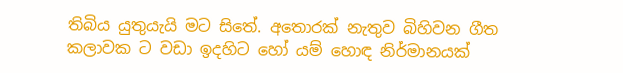තිබිය යුතුයැයි මට සිතේ. අතොරක් නැතුව බිහිවන ගීත කලාවක ට වඩා ඉදහිට හෝ යම් හොඳ නිර්මානයක්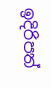ඉදිරිපත්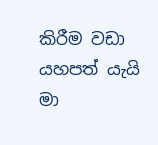කිරීම වඩා යහපත් යැයි මා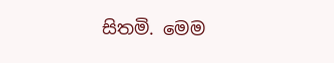සිතමි. මෙම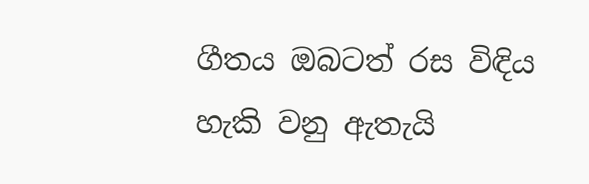ගීතය ඔබටත් රස විඳිය හැකි වනු ඇතැයි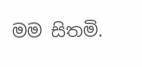මම සිතමි.